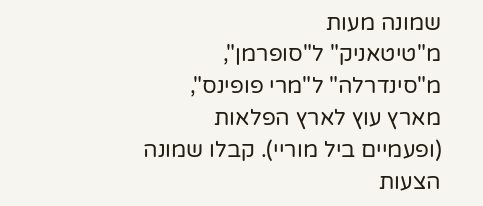שמונה מעות
מ"טיטאניק" ל"סופרמן", מ"סינדרלה" ל"מרי פופינס", מארץ עוץ לארץ הפלאות (ופעמיים ביל מוריי). קבלו שמונה הצעות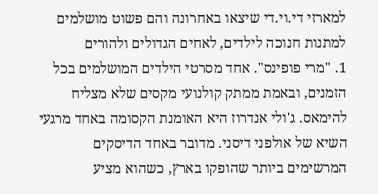למארזי די.וי.די שיצאו באחרונה והם פשוט מושלמים למתנות חנוכה לילדים, לאחים הגדולים ולהורים
1. "מרי פופינס". אחד מסרטי הילדים המושלמים בכל הזמנים, ובאמת ממתק קולנועי מקסים שלא מצליח להימאס. ג'ולי אנדרוז היא האומנת הקסומה באחד מרגעי השיא של אולפני דיסני. מדובר באחד הדיסקים המרשימים ביותר שהופקו בארץ, כשהוא מציע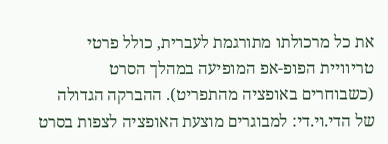את כל מרכולתו מתורגמת לעברית, כולל פרטי טריוויית הפופ-אפ המופיעה במהלך הסרט (כשבוחרים באופציה מהתפריט). ההברקה הגדולה של הדי.וי.די: למבוגרים מוצעת האופציה לצפות בסרט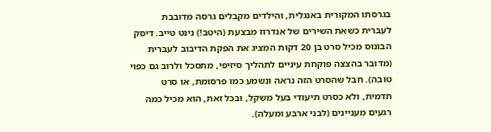בגרסתו המקורית באנגלית, והילדים מקבלים גרסה מדובבת לעברית כשאת השירים של אנדרוז מבצעת (היטב!) נינט טייב. דיסק הבונוס מכיל סרט בן 20 דקות המציג את הפקת הדיבוב לעברית (מדובר בהצצה פוקחת עיניים לתהליך סיזיפי, מתסכל ולרוב גם כפוי טובה). חבל שהסרט הזה נראה ונשמע כמו פרסומת, או סרט תדמית, ולא כסרט תיעודי בעל משקל, ובכל זאת, הוא מכיל כמה רגעים מעניינים (לבני ארבע ומעלה).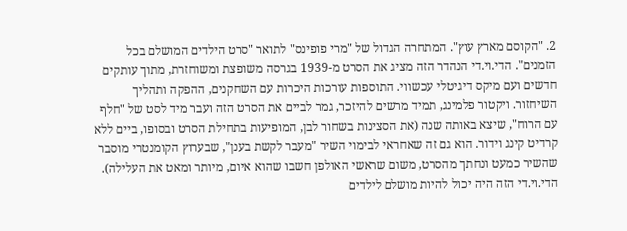2. "הקוסם מארץ עוץ". המתחרה הגדול של "מרי פופינס" לתואר "סרט הילדים המושלם בכל הזמנים". הדי.וי.די הנהדר הזה מציג את הסרט מ-1939 בגרסה משופצת ומשוחזרת, מתוך עותקים חדשים ועם מיקס דיגיטלי עכשווי. התוספות עורכות היכרות עם השחקנים, ההפקה ותהליך השיחזור. ויקטור פלמינג, תמיד מרשים להיזכר, גמר לביים את הסרט הזה ועבר מיד לסט של "חלף עם הרוח", שיצא באותה שנה (את הסצינות בשחור לבן, המופיעות בתחילת הסרט ובסופו, ביים ללא קרדיט קינג וידור. הוא גם זה שאחראי לבימוי השיר "מעבר לקשת בענן", שבערוץ הקומנטרי מוסבר שהשיר כמעט ונחתך מהסרט, משום שראשי האולפן חשבו שהוא איום, מיותר ומאט את העלילה). הדי.וי.די הזה היה יכול להיות מושלם לילדים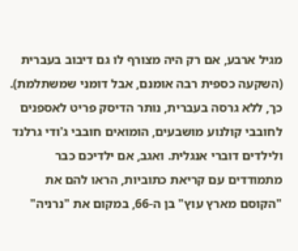מגיל ארבע, אם רק היה מצורף לו גם דיבוב בעברית (השקעה כספית רבה אומנם, אבל דומני שמשתלמת). כך, ללא גרסה בעברית, נותר הדיסק פריט לאספנים לחובבי קולנוע מושבעים, הומואים חובבי ג'ודי גרלנד ולילדים דוברי אנגלית. ואגב, אם ילדיכם כבר מתמודדים עם קריאת כתוביות, הראו להם את "הקוסם מארץ עוץ" בן ה-66, במקום את "נרניה"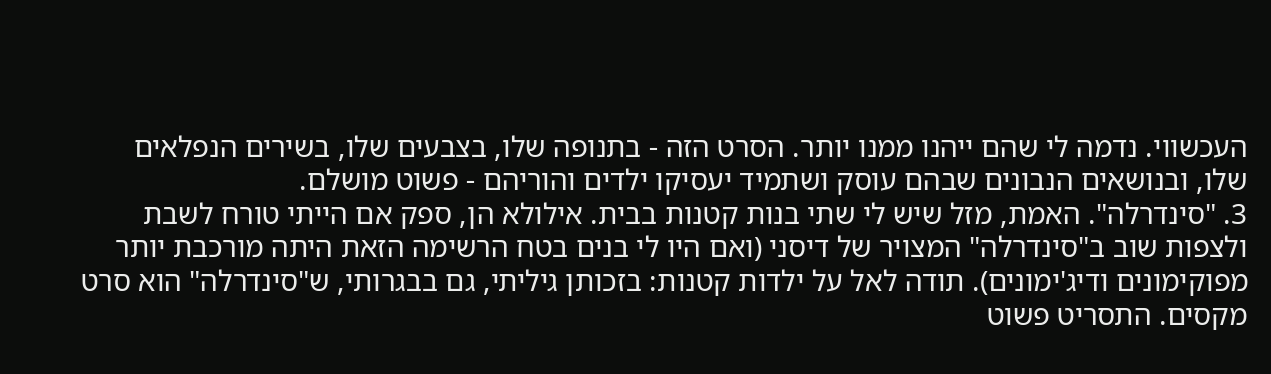העכשווי. נדמה לי שהם ייהנו ממנו יותר. הסרט הזה - בתנופה שלו, בצבעים שלו, בשירים הנפלאים שלו, ובנושאים הנבונים שבהם עוסק ושתמיד יעסיקו ילדים והוריהם - פשוט מושלם.
3. "סינדרלה". האמת, מזל שיש לי שתי בנות קטנות בבית. אילולא הן, ספק אם הייתי טורח לשבת ולצפות שוב ב"סינדרלה" המצויר של דיסני (ואם היו לי בנים בטח הרשימה הזאת היתה מורכבת יותר מפוקימונים ודיג'ימונים). תודה לאל על ילדות קטנות: בזכותן גיליתי, גם בבגרותי, ש"סינדרלה" הוא סרט מקסים. התסריט פשוט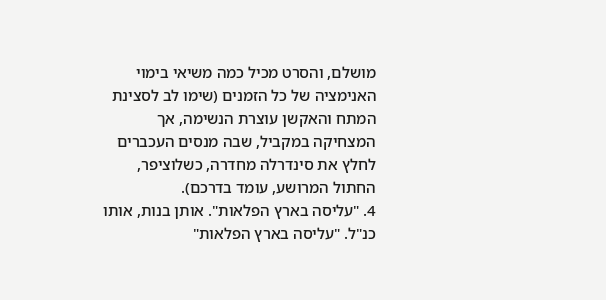מושלם, והסרט מכיל כמה משיאי בימוי האנימציה של כל הזמנים (שימו לב לסצינת המתח והאקשן עוצרת הנשימה, אך המצחיקה במקביל, שבה מנסים העכברים לחלץ את סינדרלה מחדרה, כשלוציפר, החתול המרושע, עומד בדרכם).
4. "עליסה בארץ הפלאות". אותן בנות, אותו כנ"ל. "עליסה בארץ הפלאות"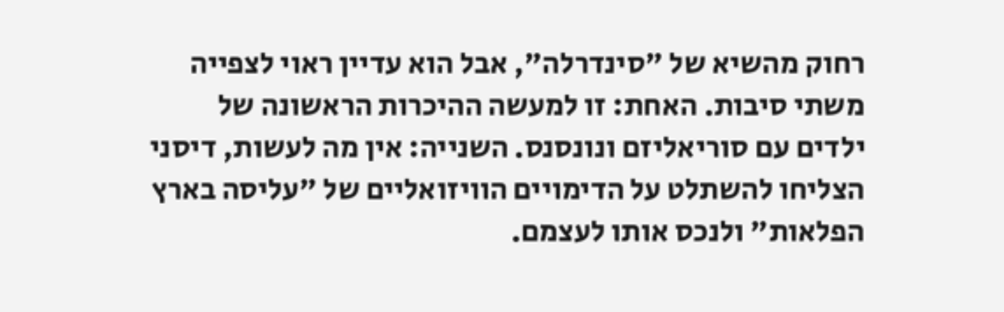רחוק מהשיא של "סינדרלה", אבל הוא עדיין ראוי לצפייה משתי סיבות. האחת: זו למעשה ההיכרות הראשונה של ילדים עם סוריאליזם ונונסנס. השנייה: אין מה לעשות, דיסני הצליחו להשתלט על הדימויים הוויזואליים של "עליסה בארץ הפלאות" ולנכס אותו לעצמם.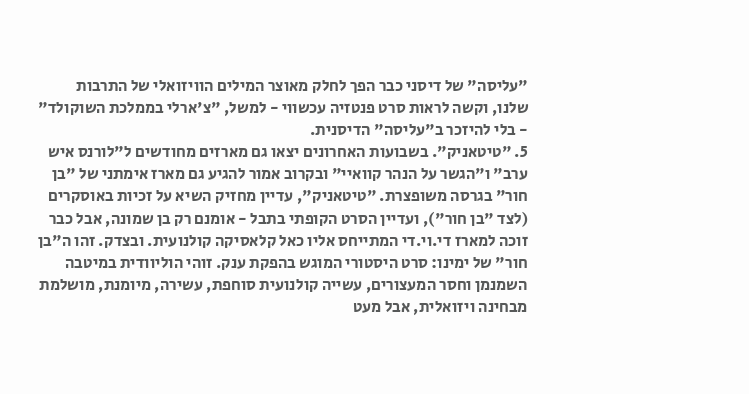"עליסה" של דיסני כבר הפך לחלק מאוצר המילים הוויזואלי של התרבות שלנו, וקשה לראות סרט פנטזיה עכשווי - למשל, "צ'ארלי בממלכת השוקולד" - בלי להיזכר ב"עליסה" הדיסנית.
5. "טיטאניק". בשבועות האחרונים יצאו גם מארזים מחודשים ל"לורנס איש ערב" ו"הגשר על הנהר קוואיי" ובקרוב אמור להגיע גם מארז אימתני של "בן חור" בגרסה משופצרת. "טיטאניק", עדיין מחזיק השיא על זכיות באוסקרים (לצד "בן חור"), ועדיין הסרט הקופתי בתבל - אומנם רק בן שמונה, אבל כבר זוכה למארז די.וי.די המתייחס אליו כאל קלאסיקה קולנועית. ובצדק. זהו ה"בן חור" של ימינו: סרט היסטורי המוגש בהפקת ענק. זוהי הוליוודית במיטבה השמנמן וחסר המעצורים, עשייה קולנועית סוחפת, עשירה, מיומנת, מושלמת מבחינה ויזואלית, אבל מעט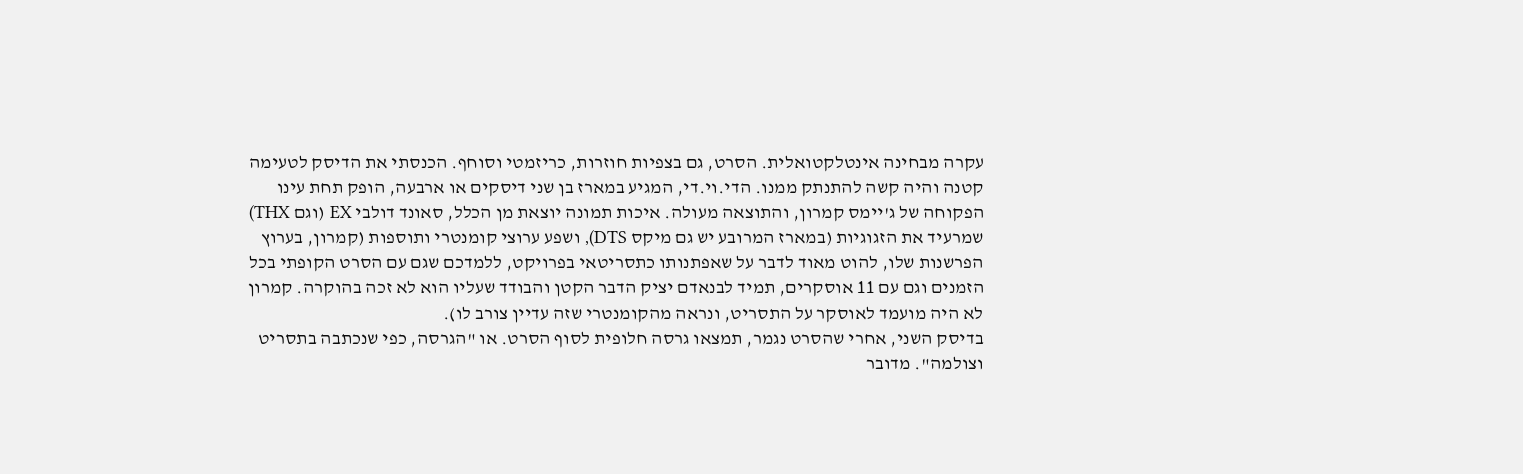עקרה מבחינה אינטלקטואלית. הסרט, גם בצפיות חוזרות, כריזמטי וסוחף. הכנסתי את הדיסק לטעימה קטנה והיה קשה להתנתק ממנו. הדי.וי.די, המגיע במארז בן שני דיסקים או ארבעה, הופק תחת עינו הפקוחה של ג'יימס קמרון, והתוצאה מעולה. איכות תמונה יוצאת מן הכלל, סאונד דולבי EX (וגם THX) שמרעיד את הזגוגיות (במארז המרובע יש גם מיקס DTS), ושפע ערוצי קומנטרי ותוספות (קמרון, בערוץ הפרשנות שלו, להוט מאוד לדבר על שאפתנותו כתסריטאי בפרויקט, ללמדכם שגם עם הסרט הקופתי בכל הזמנים וגם עם 11 אוסקרים, תמיד לבנאדם יציק הדבר הקטן והבודד שעליו הוא לא זכה בהוקרה. קמרון לא היה מועמד לאוסקר על התסריט, ונראה מהקומנטרי שזה עדיין צורב לו).
בדיסק השני, אחרי שהסרט נגמר, תמצאו גרסה חלופית לסוף הסרט. או "הגרסה, כפי שנכתבה בתסריט וצולמה". מדובר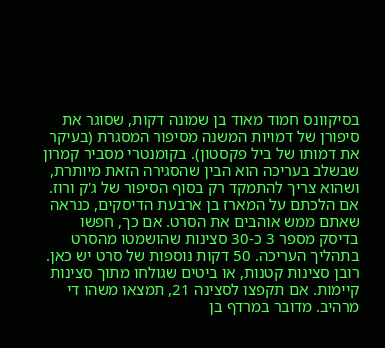בסיקוונס חמוד מאוד בן שמונה דקות, שסוגר את סיפורן של דמויות המשנה מסיפור המסגרת (בעיקר את דמותו של ביל פקסטון). בקומנטרי מסביר קמרון שבשלב בעריכה הוא הבין שהסגירה הזאת מיותרת, ושהוא צריך להתמקד רק בסוף הסיפור של ג'ק ורוז. אם הלכתם על המארז בן ארבעת הדיסקים, כנראה שאתם ממש אוהבים את הסרט. אם כך, חפשו בדיסק מספר 3 כ-30 סצינות שהושמטו מהסרט בתהליך העריכה. 50 דקות נוספות של סרט יש כאן. רובן סצינות קטנות, או ביטים שגולחו מתוך סצינות קיימות. אם תקפצו לסצינה 21, תמצאו משהו די מרהיב. מדובר במרדף בן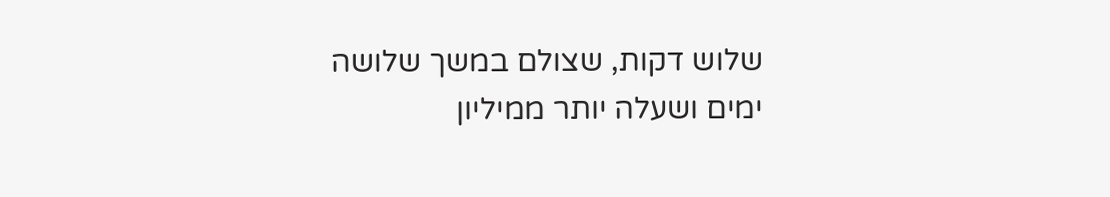שלוש דקות, שצולם במשך שלושה ימים ושעלה יותר ממיליון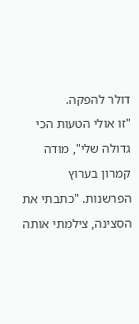דולר להפקה.
"זו אולי הטעות הכי גדולה שלי", מודה קמרון בערוץ הפרשנות. "כתבתי את הסצינה, צילמתי אותה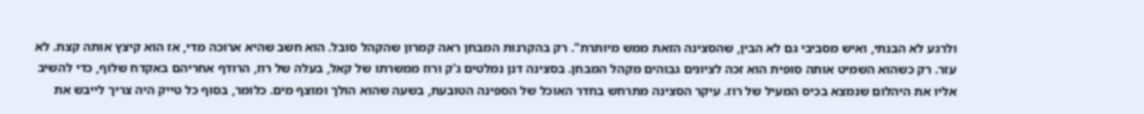ולרגע לא הבנתי, ואיש מסביבי גם לא הבין, שהסצינה הזאת ממש מיותרת". רק בהקרנות המבחן ראה קמרון שהקהל סובל. הוא חשב שהיא ארוכה מדי, אז הוא קיצץ אותה קצת. לא עזר. רק כשהוא השמיט אותה סופית הוא זכה לציונים גבוהים מקהל המבחן. בסצינה דנן נמלטים ג'ק ורוז ממשרתו של קאל, בעלה של רוז, הרודף אחריהם באקדח שלוף, כדי להשיב אליו את היהלום שנמצא בכיס המעיל של רוז. עיקר הסצינה מתרחש בחדר האוכל של הספינה הטובעת, בשעה שהוא הולך ומוצף מים. כלומר, בסוף כל טייק היה צריך לייבש את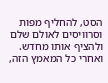הסט, להחליף מפות וסרוויסים לאולם שלם ולהציף אותו מחדש. ואחרי כל המאמץ הזה,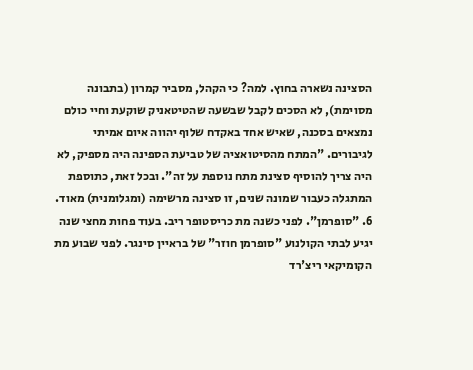הסצינה נשארה בחוץ. למה? כי הקהל, מסביר קמרון (בתבונה מסוימת), לא הסכים לקבל שבשעה שהטיטאניק שוקעת וחיי כולם נמצאים בסכנה, שאיש אחד באקדח שלוף יהווה איום אמיתי לגיבורים. "המתח מהסיטואציה של טביעת הספינה היה מספיק, לא היה צריך להוסיף סצינת מתח נוספת על זה". ובכל זאת, כתוספת המתגלה כעבור שמונה שנים, זו סצינה מרשימה (ומגלומנית) מאוד.
6. "סופרמן". לפני כשנה מת כריסטופר ריב. בעוד פחות מחצי שנה יגיע לבתי הקולנוע "סופרמן חוזר" של בראיין סינגר. לפני שבוע מת הקומיקאי ריצ'רד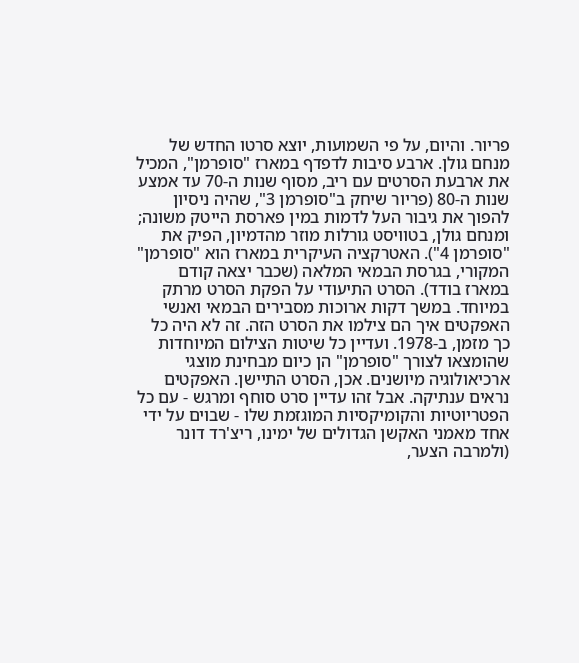פריור. והיום, על פי השמועות, יוצא סרטו החדש של מנחם גולן. ארבע סיבות לדפדף במארז "סופרמן", המכיל את ארבעת הסרטים עם ריב, מסוף שנות ה-70 עד אמצע שנות ה-80 (פריור שיחק ב"סופרמן 3", שהיה ניסיון להפוך את גיבור העל לדמות במין פארסת הייטק משונה; ומנחם גולן, בטוויסט גורלות מוזר מהדמיון, הפיק את "סופרמן 4"). האטרקציה העיקרית במארז הוא "סופרמן" המקורי, בגרסת הבמאי המלאה (שכבר יצאה קודם במארז בודד). הסרט התיעודי על הפקת הסרט מרתק במיוחד. במשך דקות ארוכות מסבירים הבמאי ואנשי האפקטים איך הם צילמו את הסרט הזה. זה לא היה כל כך מזמן, ב-1978. ועדיין כל שיטות הצילום המיוחדות שהומצאו לצורך "סופרמן" הן כיום מבחינת מוצגי ארכיאולוגיה מיושנים. אכן, הסרט התיישן. האפקטים נראים ענתיקה. אבל זהו עדיין סרט סוחף ומרגש - עם כל הפטריוטיות והקומיקסיות המוגזמת שלו - שבוים על ידי אחד מאמני האקשן הגדולים של ימינו, ריצ'רד דונר (ולמרבה הצער,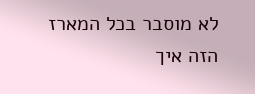לא מוסבר בכל המארז הזה איך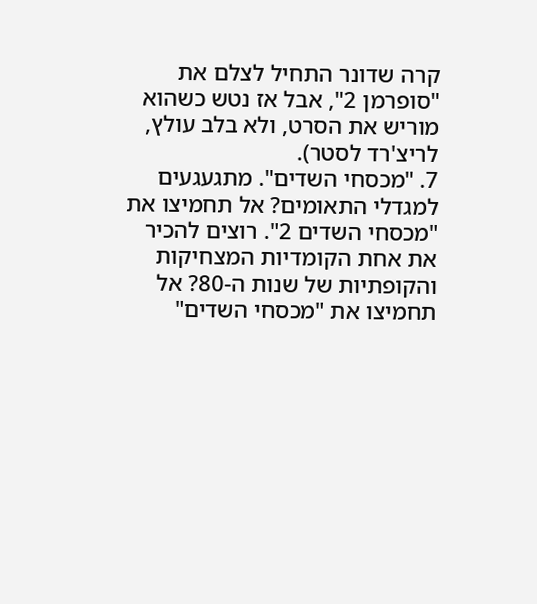קרה שדונר התחיל לצלם את "סופרמן 2", אבל אז נטש כשהוא מוריש את הסרט, ולא בלב עולץ, לריצ'רד לסטר).
7. "מכסחי השדים". מתגעגעים למגדלי התאומים? אל תחמיצו את "מכסחי השדים 2". רוצים להכיר את אחת הקומדיות המצחיקות והקופתיות של שנות ה-80? אל תחמיצו את "מכסחי השדים"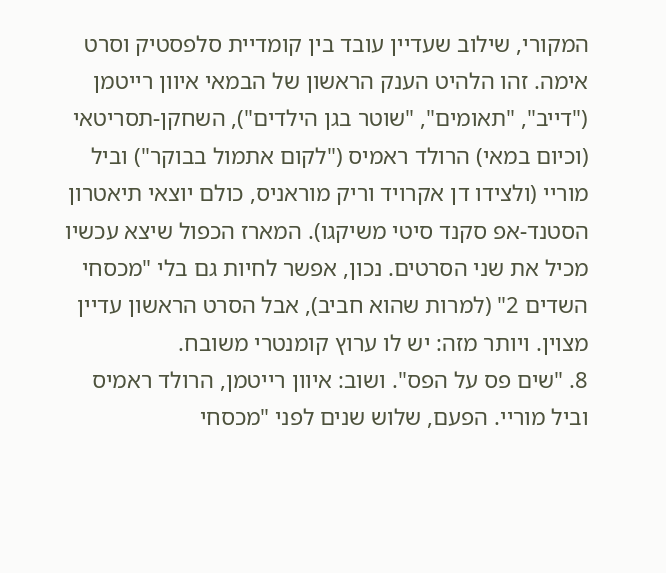המקורי, שילוב שעדיין עובד בין קומדיית סלפסטיק וסרט אימה. זהו הלהיט הענק הראשון של הבמאי איוון רייטמן ("דייב", "תאומים", "שוטר בגן הילדים"), השחקן-תסריטאי (וכיום במאי) הרולד ראמיס ("לקום אתמול בבוקר") וביל מוריי (ולצידו דן אקרויד וריק מוראניס, כולם יוצאי תיאטרון הסטנד-אפ סקנד סיטי משיקגו). המארז הכפול שיצא עכשיו מכיל את שני הסרטים. נכון, אפשר לחיות גם בלי "מכסחי השדים 2" (למרות שהוא חביב), אבל הסרט הראשון עדיין מצוין. ויותר מזה: יש לו ערוץ קומנטרי משובח.
8. "שים פס על הפס". ושוב: איוון רייטמן, הרולד ראמיס וביל מוריי. הפעם, שלוש שנים לפני "מכסחי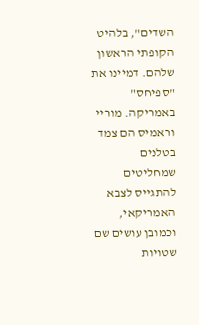השדים", בלהיט הקופתי הראשון שלהם. דמיינו את "ספיחס" באמריקה. מוריי וראמיס הם צמד בטלנים שמחליטים להתגייס לצבא האמריקאי, וכמובן עושים שם שטויות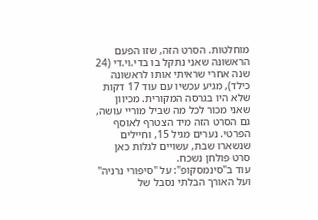מוחלטות. הסרט הזה, שזו הפעם הראשונה שאני נתקל בו בדי.וי.די (24 שנה אחרי שראיתי אותו לראשונה כילד), מגיע עכשיו עם עוד 17 דקות שלא היו בגרסה המקורית. מכיוון שאני מכור לכל מה שביל מוריי עושה, גם הסרט הזה מיד הצטרף לאוסף הפרטי. נערים מגיל 15, וחיילים שנשארו שבת, עשויים לגלות כאן סרט פולחן נשכח.
עוד ב"סינמסקופ": על "סיפורי נרניה" ועל האורך הבלתי נסבל של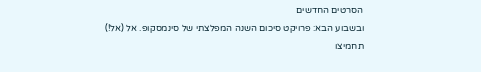הסרטים החדשים
ובשבוע הבא: פרויקט סיכום השנה המפלצתי של סינמסקופ. אל (אל!) תחמיצו